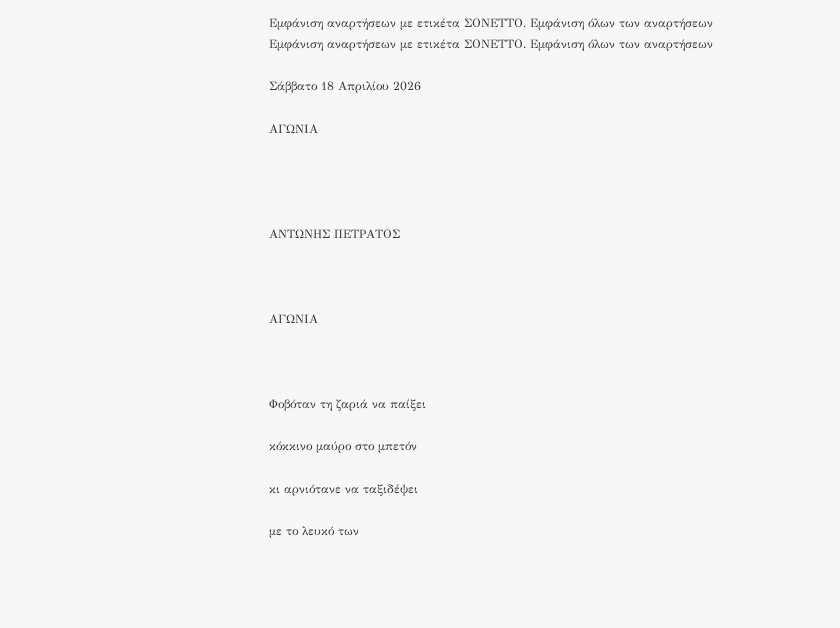Εμφάνιση αναρτήσεων με ετικέτα ΣΟΝΕΤΤΟ. Εμφάνιση όλων των αναρτήσεων
Εμφάνιση αναρτήσεων με ετικέτα ΣΟΝΕΤΤΟ. Εμφάνιση όλων των αναρτήσεων

Σάββατο 18 Απριλίου 2026

ΑΓΩΝΙΑ




ΑΝΤΩΝΗΣ ΠΕΤΡΑΤΟΣ



ΑΓΩΝΙΑ



Φοβόταν τη ζαριά να παίξει

κόκκινο μαύρο στο μπετόν

κι αρνιότανε να ταξιδέψει

με το λευκό των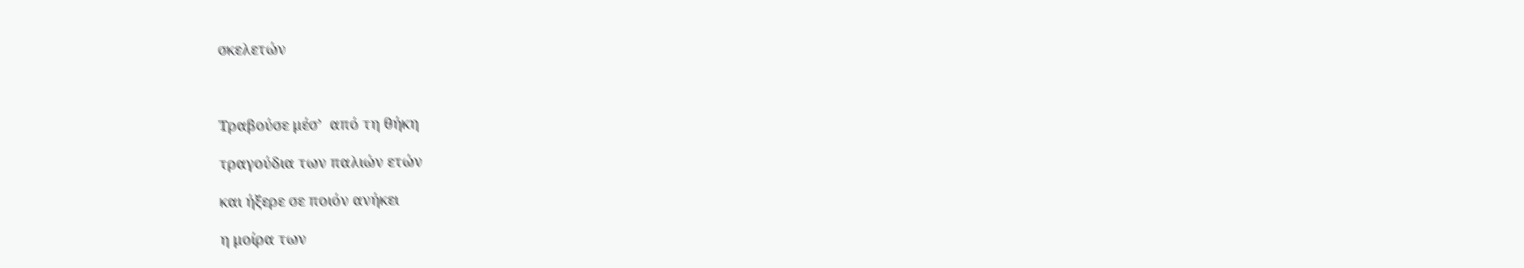σκελετών



Τραβούσε μέσ’  από τη θήκη

τραγούδια των παλιών ετών

και ήξερε σε ποιόν ανήκει

η μοίρα των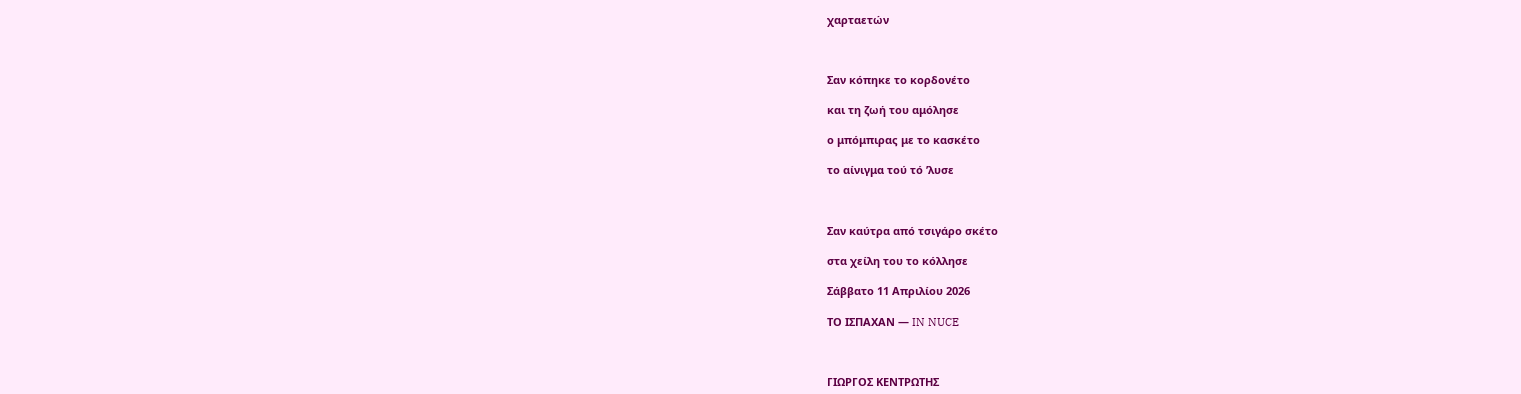χαρταετών



Σαν κόπηκε το κορδονέτο

και τη ζωή του αμόλησε

ο μπόμπιρας με το κασκέτο

το αίνιγμα τού τό ’λυσε



Σαν καύτρα από τσιγάρο σκέτο

στα χείλη του το κόλλησε

Σάββατο 11 Απριλίου 2026

ΤΟ ΙΣΠΑΧΑΝ — IN NUCE



ΓΙΩΡΓΟΣ ΚΕΝΤΡΩΤΗΣ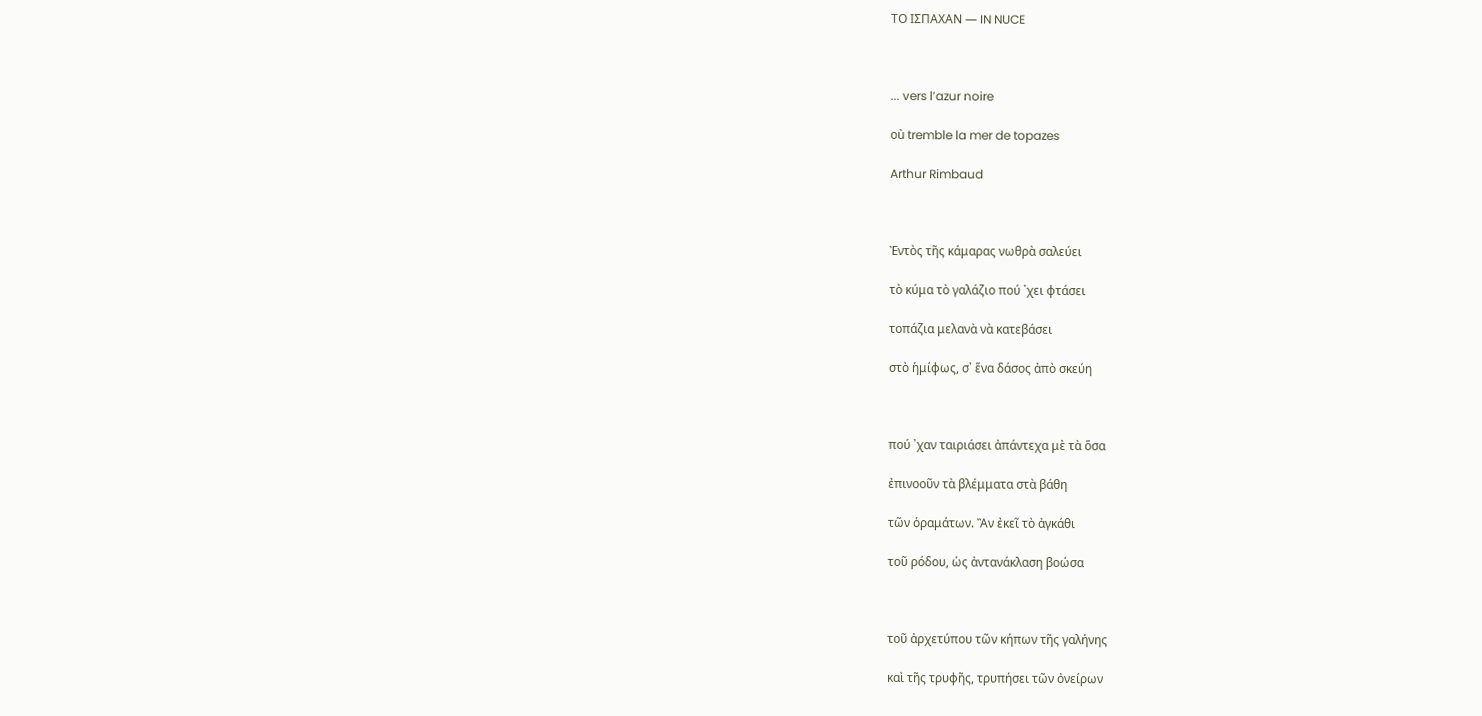ΤΟ ΙΣΠΑΧΑΝ — IN NUCE



... vers l’azur noire

où tremble la mer de topazes

Arthur Rimbaud



Ἐντὸς τῆς κάμαρας νωθρὰ σαλεύει

τὸ κύμα τὸ γαλάζιο πού ᾽χει φτάσει

τοπάζια μελανὰ νὰ κατεβάσει

στὸ ἡμίφως, σ᾽ ἕνα δάσος ἀπὸ σκεύη



πού ᾽χαν ταιριάσει ἀπάντεχα μὲ τὰ ὅσα

ἐπινοοῦν τὰ βλέμματα στὰ βάθη

τῶν ὁραμάτων. Ἂν ἐκεῖ τὸ ἀγκάθι

τοῦ ρόδου, ὡς ἀντανάκλαση βοώσα



τοῦ ἀρχετύπου τῶν κήπων τῆς γαλήνης

καὶ τῆς τρυφῆς, τρυπήσει τῶν ὀνείρων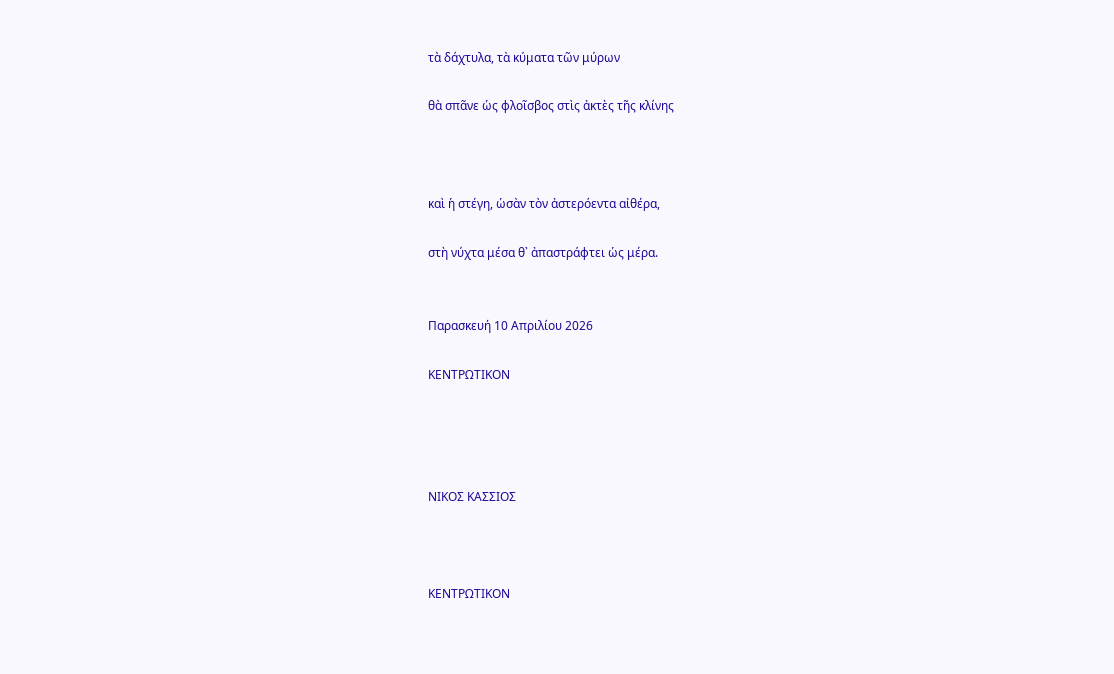τὰ δάχτυλα, τὰ κύματα τῶν μύρων

θὰ σπᾶνε ὡς φλοῖσβος στὶς ἀκτὲς τῆς κλίνης



καὶ ἡ στέγη, ὡσὰν τὸν ἀστερόεντα αἰθέρα,

στὴ νύχτα μέσα θ᾽ ἀπαστράφτει ὡς μέρα.


Παρασκευή 10 Απριλίου 2026

ΚΕΝΤΡΩΤΙΚΟΝ




ΝΙΚΟΣ ΚΑΣΣΙΟΣ



ΚΕΝΤΡΩΤΙΚΟΝ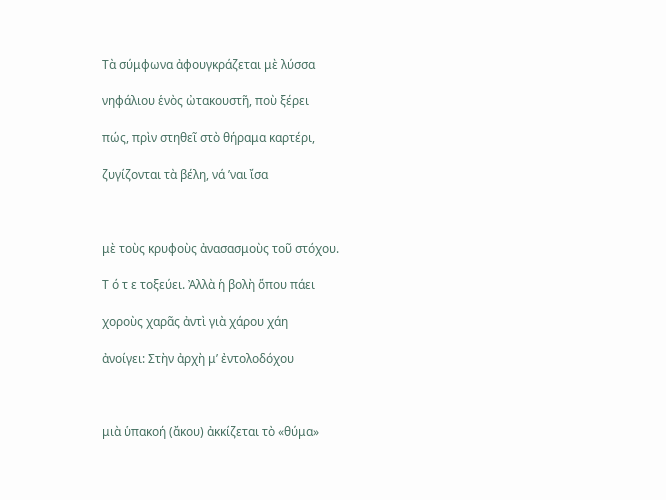Τὰ σύμφωνα ἀφουγκράζεται μὲ λύσσα

νηφάλιου ἑνὸς ὠτακουστῆ, ποὺ ξέρει

πώς, πρὶν στηθεῖ στὸ θήραμα καρτέρι,

ζυγίζονται τὰ βέλη, νά ’ναι ἴσα



μὲ τοὺς κρυφοὺς ἀνασασμοὺς τοῦ στόχου.

Τ ό τ ε τοξεύει. Ἀλλὰ ἡ βολὴ ὅπου πάει

χοροὺς χαρᾶς ἀντὶ γιὰ χάρου χάη

ἀνοίγει: Στὴν ἀρχὴ μ’ ἐντολοδόχου



μιὰ ὑπακοή (ἄκου) ἀκκίζεται τὸ «θύμα»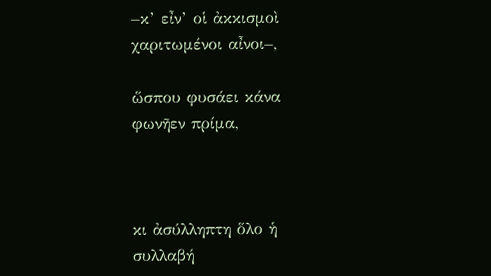–κ’ εἶν’ οἱ ἀκκισμοὶ χαριτωμένοι αἶνοι–,

ὥσπου φυσάει κάνα φωνῆεν πρίμα,



κι ἀσύλληπτη ὅλο ἡ συλλαβή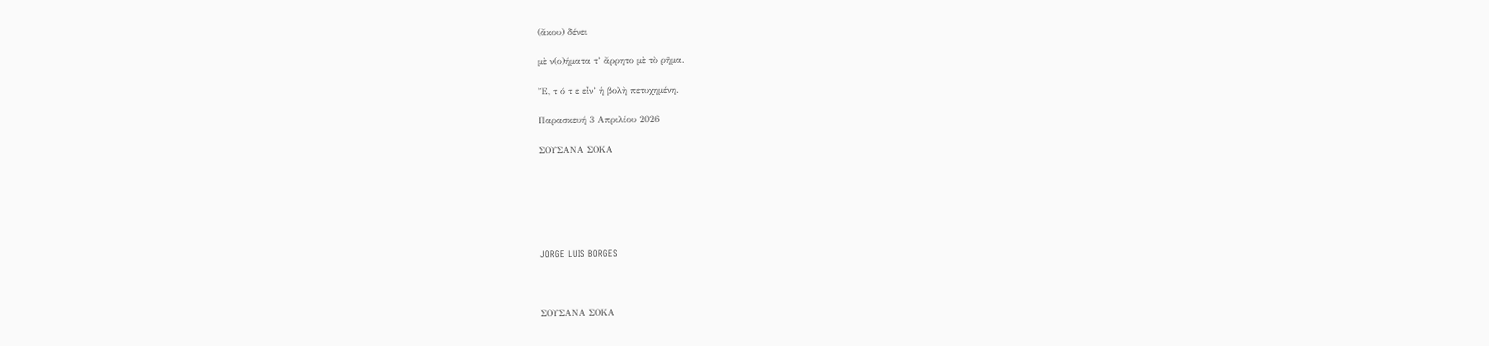(ἄκου) δένει

μὲ ν(ο)ήματα τ’ ἄρρητο μὲ τὸ ρῆμα.

Ἔ, τ ό τ ε εἶν’ ἡ βολὴ πετυχημένη.

Παρασκευή 3 Απριλίου 2026

ΣΟΥΣΑΝΑ ΣΟΚΑ






JORGE LUIS BORGES



ΣΟΥΣΑΝΑ ΣΟΚΑ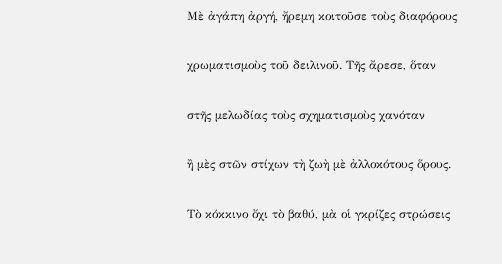Μὲ ἀγάπη ἀργή, ἤρεμη κοιτοῦσε τοὺς διαφόρους

χρωματισμοὺς τοῦ δειλινοῦ. Τῆς ἄρεσε, ὅταν

στῆς μελωδίας τοὺς σχηματισμοὺς χανόταν

ἢ μὲς στῶν στίχων τὴ ζωὴ μὲ ἀλλοκότους ὅρους.

Τὸ κόκκινο ὄχι τὸ βαθύ, μὰ οἱ γκρίζες στρώσεις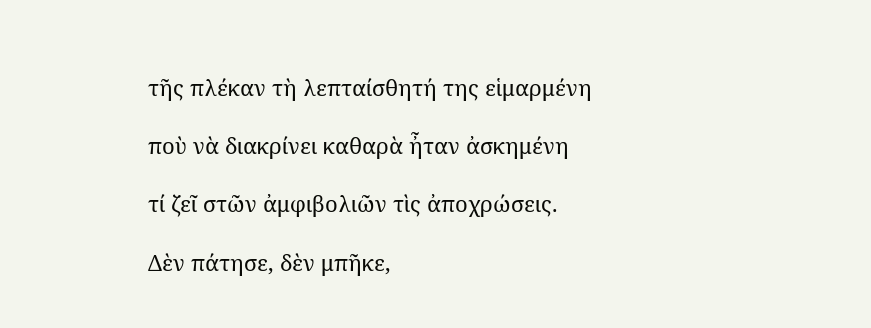τῆς πλέκαν τὴ λεπταίσθητή της εἱμαρμένη

ποὺ νὰ διακρίνει καθαρὰ ἦταν ἀσκημένη

τί ζεῖ στῶν ἀμφιβολιῶν τὶς ἀποχρώσεις.

Δὲν πάτησε, δὲν μπῆκε,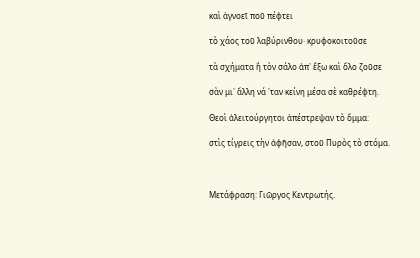καὶ ἀγνοεῖ ποῦ πέφτει

τὸ χάος τοῦ λαβύρινθου· κρυφοκοιτοῦσε

τὰ σχήματα ἢ τὸν σάλο ἀπ᾽ ἔξω καὶ ὅλο ζοῦσε

σὰν μι᾽ ἄλλη νά ᾽ταν κείνη μέσα σὲ καθρέφτη.

Θεοὶ ἀλειτούργητοι ἀπέστρεψαν τὸ ὄμμα:

στὶς τίγρεις τὴν ἀφῆσαν, στοῦ Πυρὸς τὸ στόμα.



Μετάφραση: Γιῶργος Κεντρωτής.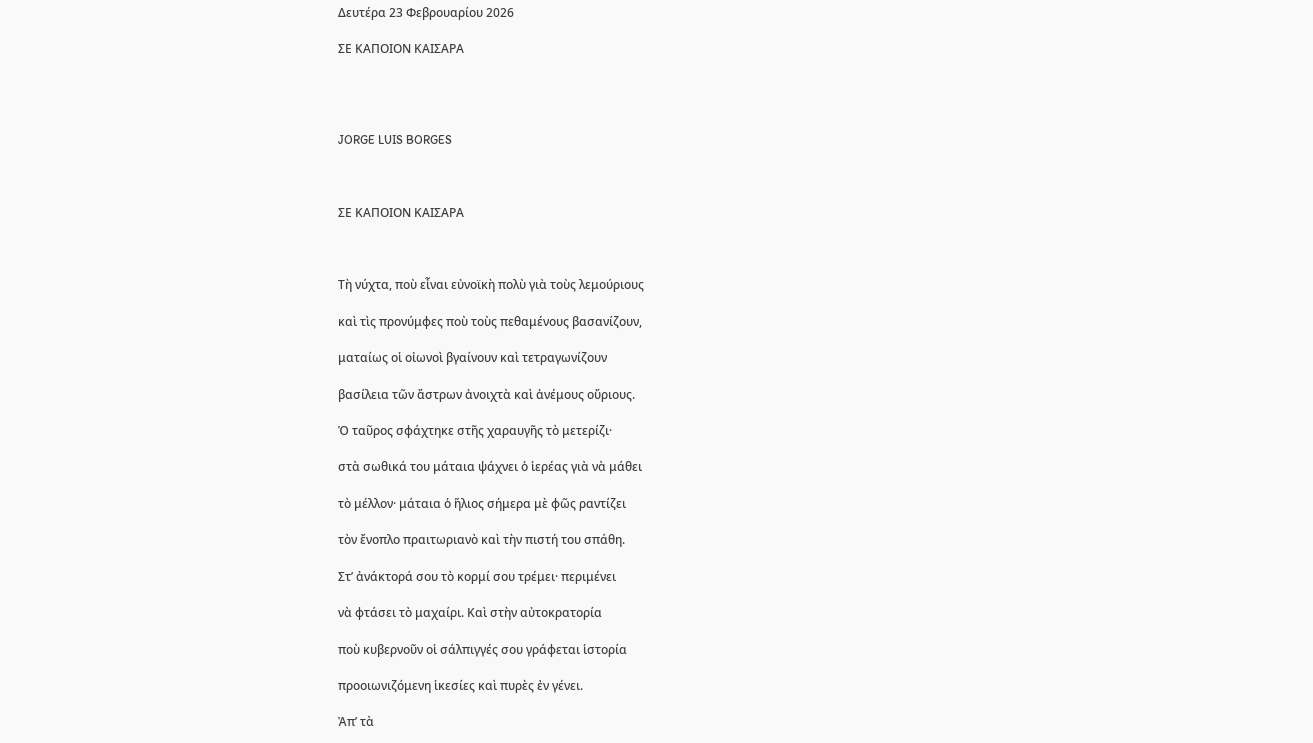Δευτέρα 23 Φεβρουαρίου 2026

ΣΕ ΚΑΠΟΙΟΝ ΚΑΙΣΑΡΑ




JORGE LUIS BORGES



ΣΕ ΚΑΠΟΙΟΝ ΚΑΙΣΑΡΑ



Τὴ νύχτα, ποὺ εἶναι εὐνοϊκὴ πολὺ γιὰ τοὺς λεμούριους

καὶ τὶς προνύμφες ποὺ τοὺς πεθαμένους βασανίζουν,

ματαίως οἱ οἰωνοὶ βγαίνουν καὶ τετραγωνίζουν

βασίλεια τῶν ἄστρων ἀνοιχτὰ καὶ ἀνέμους οὔριους.

Ὁ ταῦρος σφάχτηκε στῆς χαραυγῆς τὸ μετερίζι·

στὰ σωθικά του μάταια ψάχνει ὁ ἱερέας γιὰ νὰ μάθει

τὸ μέλλον· μάταια ὁ ἥλιος σήμερα μὲ φῶς ραντίζει

τὸν ἔνοπλο πραιτωριανὸ καὶ τὴν πιστή του σπάθη.

Στ’ ἀνάκτορά σου τὸ κορμί σου τρέμει· περιμένει

νὰ φτάσει τὸ μαχαίρι. Καὶ στὴν αὐτοκρατορία

ποὺ κυβερνοῦν οἱ σάλπιγγές σου γράφεται ἱστορία

προοιωνιζόμενη ἱκεσίες καὶ πυρὲς ἐν γένει.

Ἀπ’ τὰ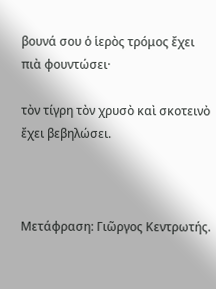βουνά σου ὁ ἱερὸς τρόμος ἔχει πιὰ φουντώσει·

τὸν τίγρη τὸν χρυσὸ καὶ σκοτεινὸ ἔχει βεβηλώσει.



Μετάφραση: Γιῶργος Κεντρωτής.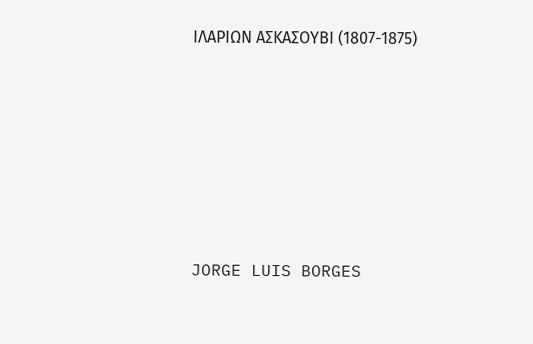ΙΛΑΡΙΩΝ ΑΣΚΑΣΟΥΒΙ (1807-1875)






JORGE LUIS BORGES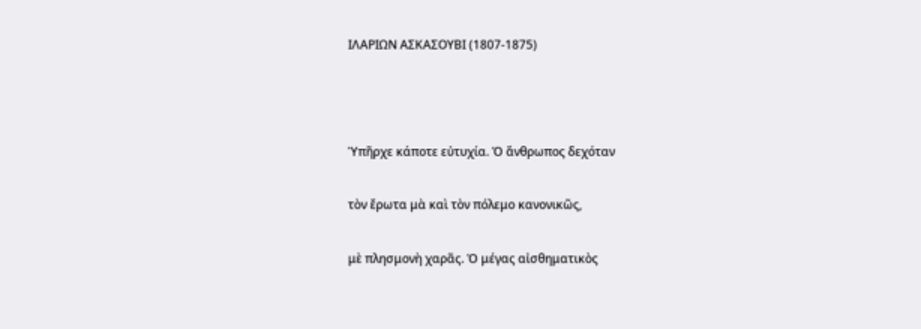ΙΛΑΡΙΩΝ ΑΣΚΑΣΟΥΒΙ (1807-1875)



Ὑπῆρχε κάποτε εὐτυχία. Ὁ ἄνθρωπος δεχόταν

τὸν ἔρωτα μὰ καὶ τὸν πόλεμο κανονικῶς,

μὲ πλησμονὴ χαρᾶς. Ὁ μέγας αἰσθηματικὸς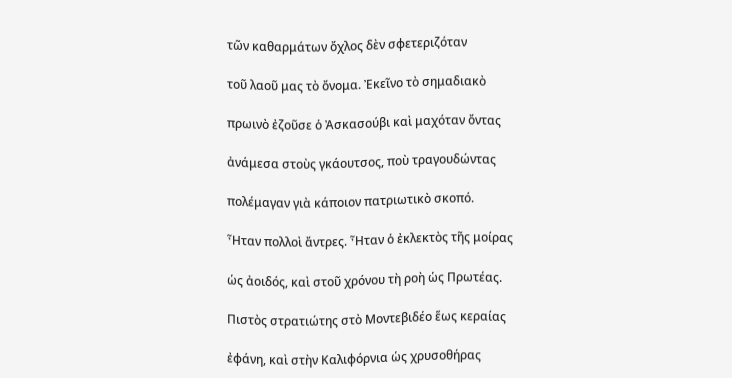τῶν καθαρμάτων ὄχλος δὲν σφετεριζόταν

τοῦ λαοῦ μας τὸ ὄνομα. Ἐκεῖνο τὸ σημαδιακὸ

πρωινὸ ἐζοῦσε ὁ Ἀσκασούβι καὶ μαχόταν ὄντας

ἀνάμεσα στοὺς γκάουτσος, ποὺ τραγουδώντας

πολέμαγαν γιὰ κάποιον πατριωτικὸ σκοπό.

Ἦταν πολλοὶ ἄντρες. Ἦταν ὁ ἐκλεκτὸς τῆς μοίρας

ὡς ἀοιδός, καὶ στοῦ χρόνου τὴ ροὴ ὡς Πρωτέας.

Πιστὸς στρατιώτης στὸ Μοντεβιδέο ἕως κεραίας

ἐφάνη, καὶ στὴν Καλιφόρνια ὡς χρυσοθήρας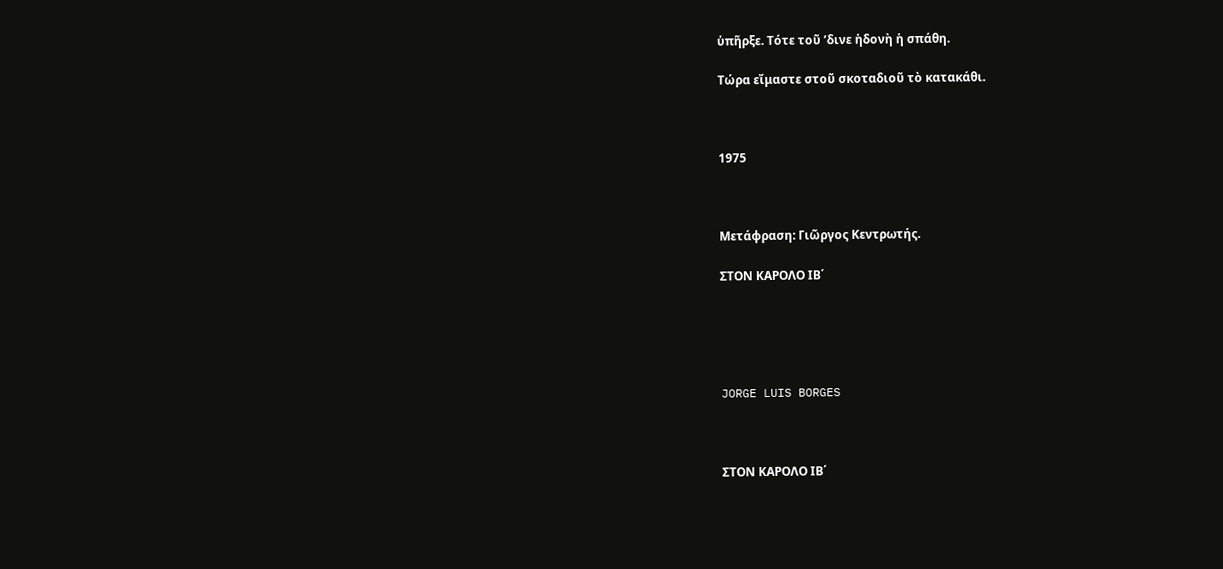ὑπῆρξε. Τότε τοῦ ’δινε ἡδονὴ ἡ σπάθη.

Τώρα εἴμαστε στοῦ σκοταδιοῦ τὸ κατακάθι.



1975



Μετάφραση: Γιῶργος Κεντρωτής.

ΣΤΟΝ ΚΑΡΟΛΟ ΙΒ΄





JORGE LUIS BORGES



ΣΤΟΝ ΚΑΡΟΛΟ ΙΒ΄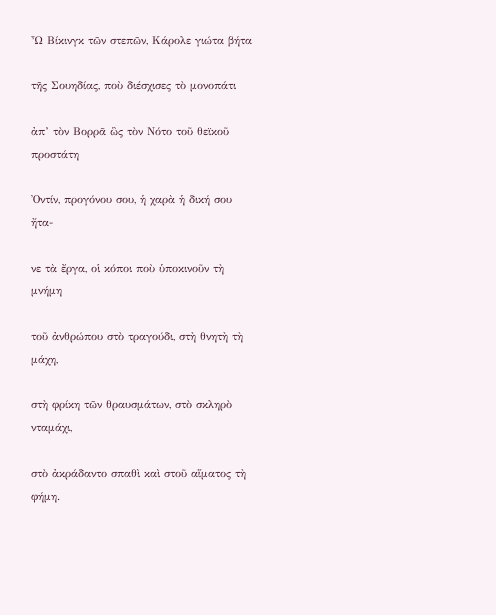Ὦ Βίκινγκ τῶν στεπῶν, Κάρολε γιώτα βήτα

τῆς Σουηδίας, ποὺ διέσχισες τὸ μονοπάτι

ἀπ’ τὸν Βορρᾶ ὣς τὸν Νότο τοῦ θεϊκοῦ προστάτη

Ὀντίν, προγόνου σου, ἡ χαρὰ ἡ δική σου ἤτα-

νε τὰ ἔργα, οἱ κόποι ποὺ ὑποκινοῦν τὴ μνήμη

τοῦ ἀνθρώπου στὸ τραγούδι, στὴ θνητὴ τὴ μάχη,

στὴ φρίκη τῶν θραυσμάτων, στὸ σκληρὸ νταμάχι,

στὸ ἀκράδαντο σπαθὶ καὶ στοῦ αἵματος τὴ φήμη.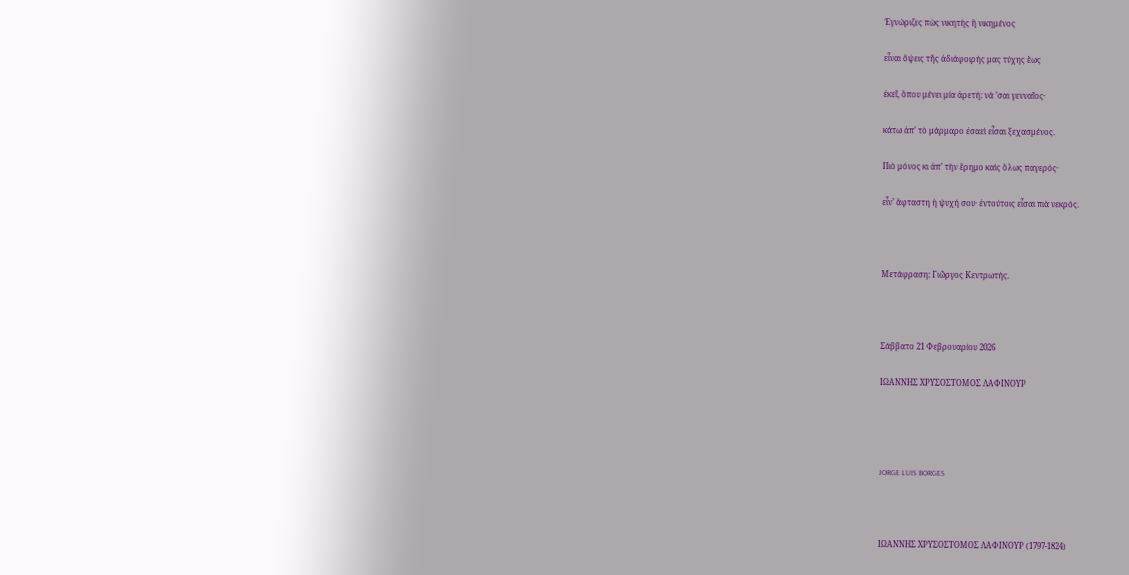Ἐγνώριζες πὼς νικητὴς ἢ νικημένος

εἶναι ὄψεις τῆς ἀδιάφοιρής μας τύχης ἕως

ἐκεῖ, ὅπου μένει μία ἀρετή: νά ’σαι γενναῖος·

κάτω ἀπ’ τὸ μάρμαρο ἐσαεὶ εἶσαι ξεχασμένος.

Πιὸ μόνος κι ἀπ’ τὴν ἔρημο καὶς ὅλως παγερός·

εἶν’ ἄφταστη ἡ ψυχή σου· ἐντούτοις εἶσαι πιὰ νεκρός.



Μετάφραση: Γιῶργος Κεντρωτής.



Σάββατο 21 Φεβρουαρίου 2026

ΙΩΑΝΝΗΣ ΧΡΥΣΟΣΤΟΜΟΣ ΛΑΦΙΝΟΥΡ




JORGE LUIS BORGES



ΙΩΑΝΝΗΣ ΧΡΥΣΟΣΤΟΜΟΣ ΛΑΦΙΝΟΥΡ (1797-1824)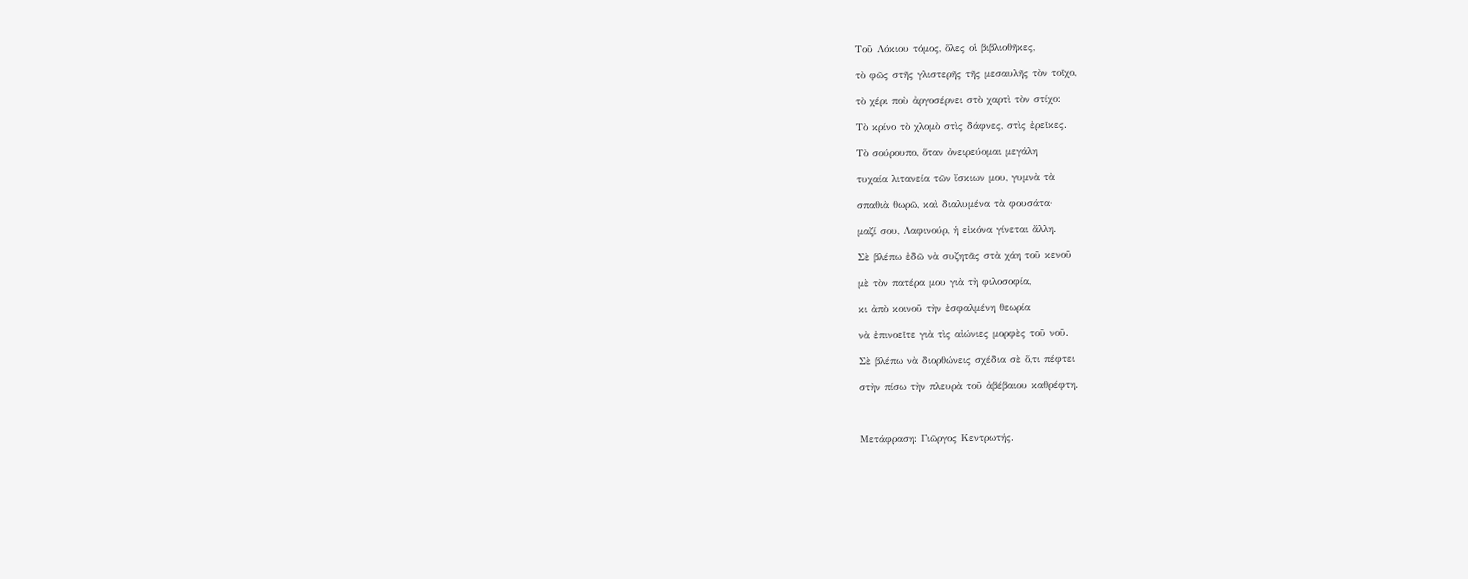Τοῦ Λόκιου τόμος, ὅλες οἱ βιβλιοθῆκες,

τὸ φῶς στῆς γλιστερῆς τῆς μεσαυλῆς τὸν τοῖχο,

τὸ χέρι ποὺ ἀργοσέρνει στὸ χαρτὶ τὸν στίχο:

Τὸ κρίνο τὸ χλομὸ στὶς δάφνες, στὶς ἐρεῖκες.

Τὸ σούρουπο, ὅταν ὀνειρεύομαι μεγάλη

τυχαία λιτανεία τῶν ἴσκιων μου, γυμνὰ τὰ

σπαθιὰ θωρῶ, καὶ διαλυμένα τὰ φουσάτα·

μαζί σου, Λαφινούρ, ἡ εἰκόνα γίνεται ἄλλη.

Σὲ βλέπω ἐδῶ νὰ συζητᾶς στὰ χάη τοῦ κενοῦ

μὲ τὸν πατέρα μου γιὰ τὴ φιλοσοφία,

κι ἀπὸ κοινοῦ τὴν ἐσφαλμένη θεωρία

νὰ ἐπινοεῖτε γιὰ τὶς αἰώνιες μορφὲς τοῦ νοῦ.

Σὲ βλέπω νὰ διορθώνεις σχέδια σὲ ὅ,τι πέφτει

στὴν πίσω τὴν πλευρὰ τοῦ ἀβέβαιου καθρέφτη.



Μετάφραση: Γιῶργος Κεντρωτής.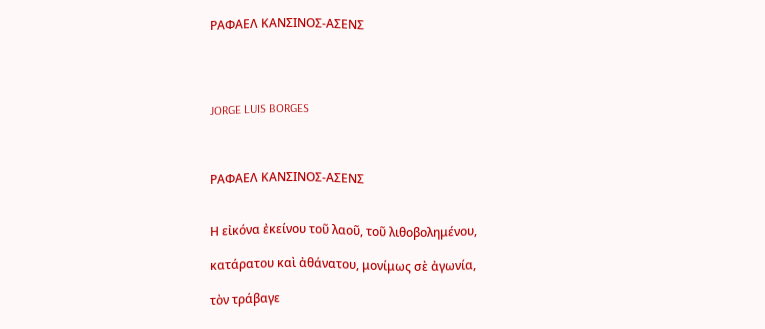ΡΑΦΑΕΛ ΚΑΝΣΙΝΟΣ-ΑΣΕΝΣ




JORGE LUIS BORGES



ΡΑΦΑΕΛ ΚΑΝΣΙΝΟΣ-ΑΣΕΝΣ


Η εἰκόνα ἐκείνου τοῦ λαοῦ, τοῦ λιθοβολημένου,

κατάρατου καὶ ἀθάνατου, μονίμως σὲ ἀγωνία,

τὸν τράβαγε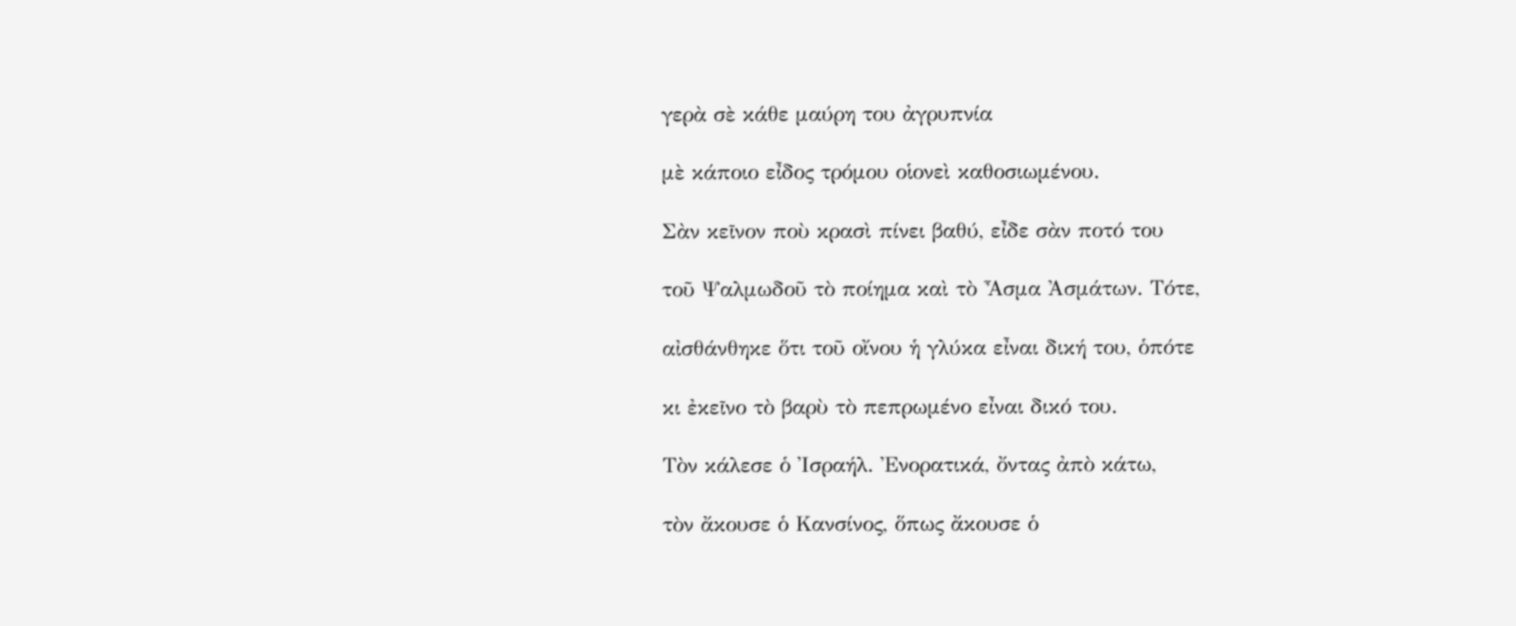γερὰ σὲ κάθε μαύρη του ἀγρυπνία

μὲ κάποιο εἶδος τρόμου οἱονεὶ καθοσιωμένου.

Σὰν κεῖνον ποὺ κρασὶ πίνει βαθύ, εἶδε σὰν ποτό του

τοῦ Ψαλμωδοῦ τὸ ποίημα καὶ τὸ Ἆσμα Ἀσμάτων. Τότε,

αἰσθάνθηκε ὅτι τοῦ οἴνου ἡ γλύκα εἶναι δική του, ὁπότε

κι ἐκεῖνο τὸ βαρὺ τὸ πεπρωμένο εἶναι δικό του.

Τὸν κάλεσε ὁ Ἰσραήλ. Ἐνορατικά, ὄντας ἀπὸ κάτω,

τὸν ἄκουσε ὁ Κανσίνος, ὅπως ἄκουσε ὁ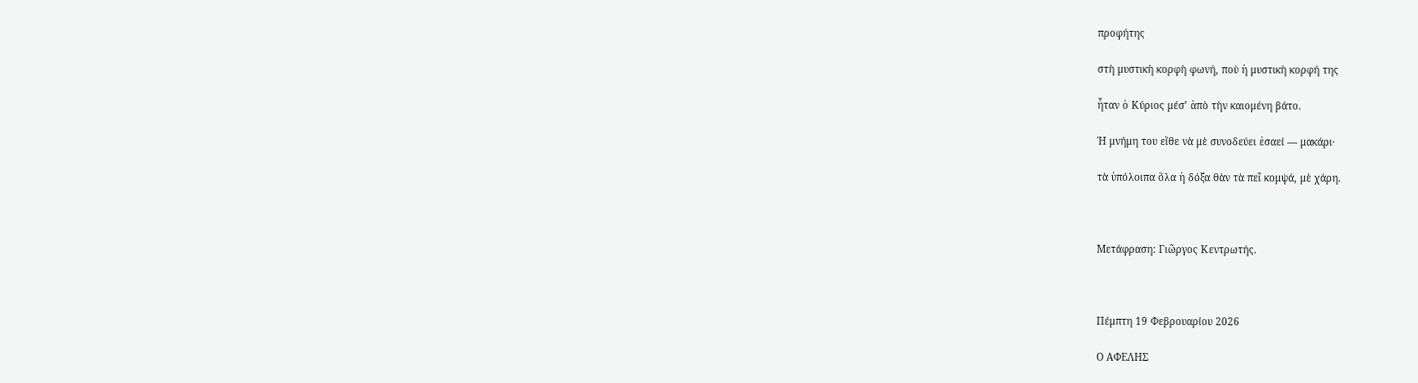προφήτης

στὴ μυστικὴ κορφὴ φωνή, ποὺ ἡ μυστικὴ κορφή της

ἦταν ὁ Κύριος μέσ’ ἀπὸ τὴν καιομένη βάτο.

Ἡ μνήμη του εἴθε νὰ μὲ συνοδεύει ἐσαεί — μακάρι·

τὰ ὑπόλοιπα ὅλα ἡ δόξα θὰν τὰ πεῖ κομψά, μὲ χάρη.



Μετάφραση: Γιῶργος Κεντρωτής.



Πέμπτη 19 Φεβρουαρίου 2026

Ο ΑΦΕΛΗΣ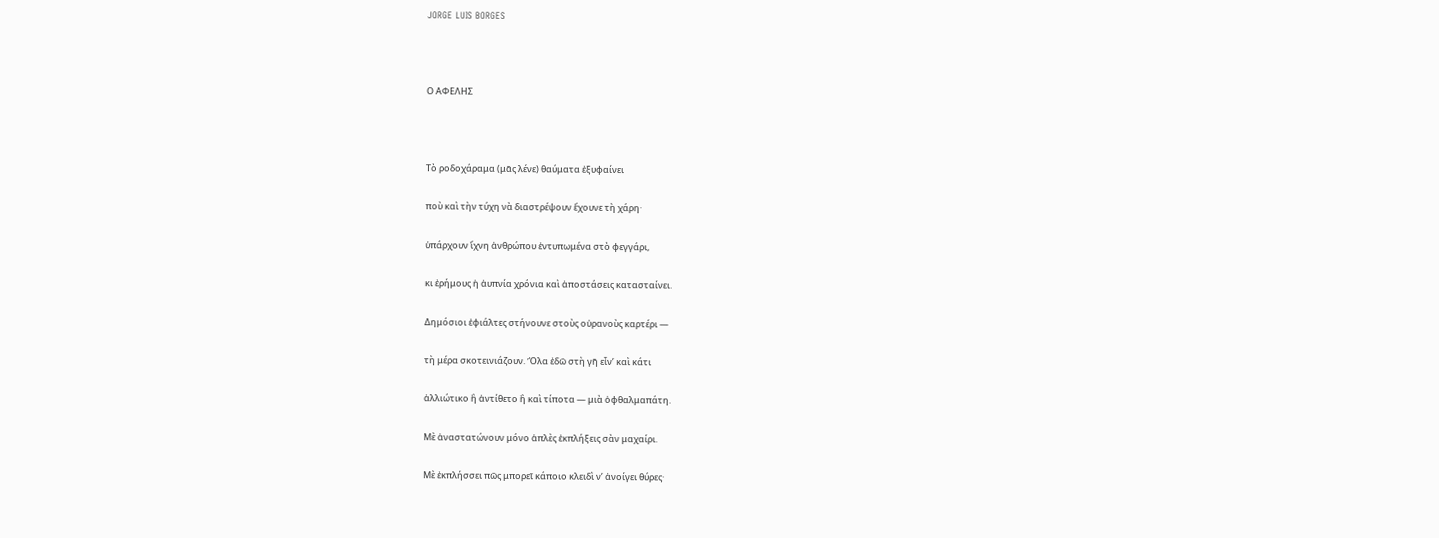JORGE LUIS BORGES



Ο ΑΦΕΛΗΣ



Τὸ ροδοχάραμα (μᾶς λένε) θαύματα ἐξυφαίνει

ποὺ καὶ τὴν τύχη νὰ διαστρέψουν ἔχουνε τὴ χάρη·

ὑπάρχουν ἴχνη ἀνθρώπου ἐντυπωμένα στὸ φεγγάρι,

κι ἐρήμους ἡ ἀυπνία χρόνια καὶ ἀποστάσεις κατασταίνει.

Δημόσιοι ἐφιάλτες στήνουνε στοὺς οὐρανοὺς καρτέρι —

τὴ μέρα σκοτεινιάζουν. Ὅλα ἐδῶ στὴ γῆ εἶν’ καὶ κάτι

ἀλλιώτικο ἢ ἀντίθετο ἢ καὶ τίποτα — μιὰ ὀφθαλμαπάτη.

Μὲ ἀναστατώνουν μόνο ἁπλὲς ἐκπλήξεις σὰν μαχαίρι.

Μὲ ἐκπλήσσει πῶς μπορεῖ κάποιο κλειδὶ ν’ ἀνοίγει θύρες·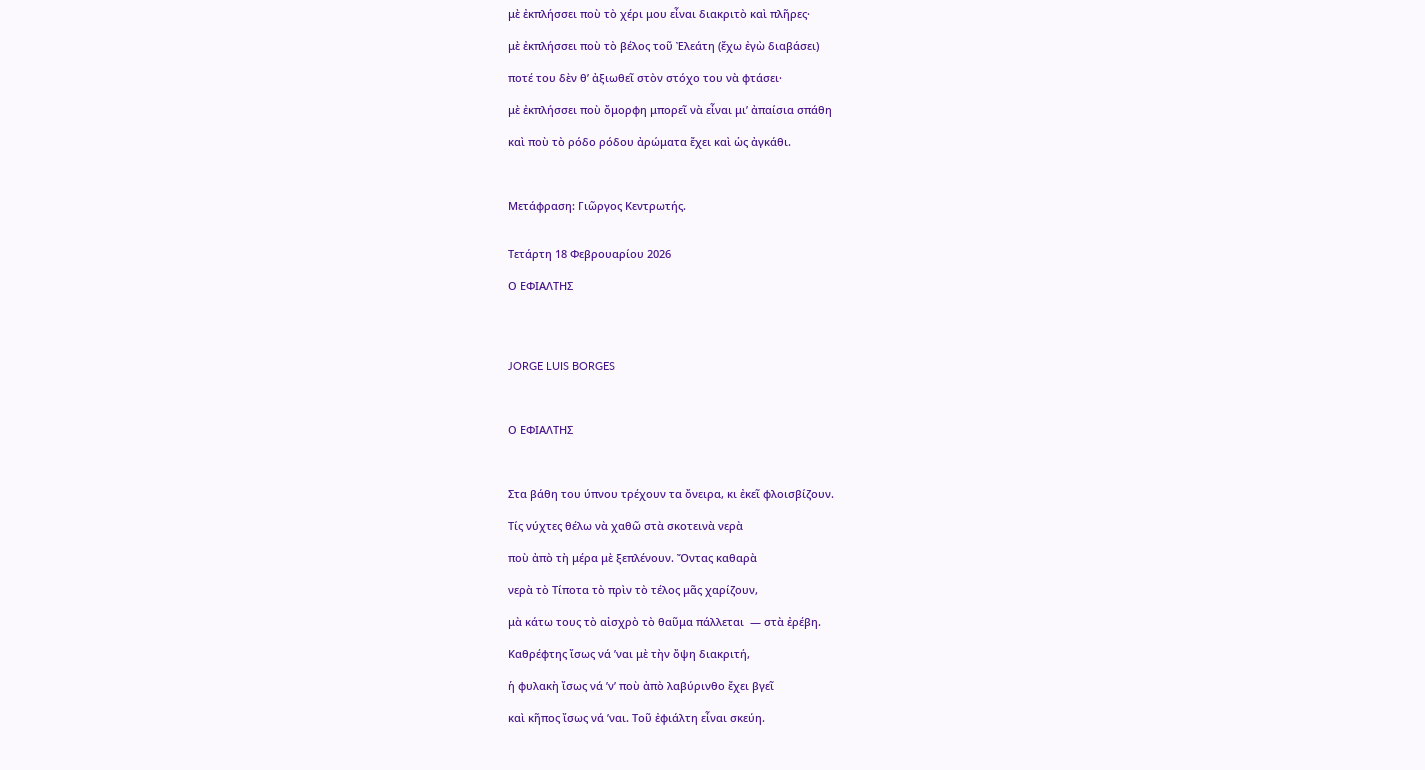μὲ ἐκπλήσσει ποὺ τὸ χέρι μου εἶναι διακριτὸ καὶ πλῆρες·

μὲ ἐκπλήσσει ποὺ τὸ βέλος τοῦ Ἐλεάτη (ἔχω ἐγὼ διαβάσει)

ποτέ του δὲν θ’ ἀξιωθεῖ στὸν στόχο του νὰ φτάσει·

μὲ ἐκπλήσσει ποὺ ὄμορφη μπορεῖ νὰ εἶναι μι’ ἀπαίσια σπάθη

καὶ ποὺ τὸ ρόδο ρόδου ἀρώματα ἔχει καὶ ὡς ἀγκάθι.



Μετάφραση: Γιῶργος Κεντρωτής.


Τετάρτη 18 Φεβρουαρίου 2026

Ο ΕΦΙΑΛΤΗΣ




JORGE LUIS BORGES



Ο ΕΦΙΑΛΤΗΣ



Στα βάθη του ύπνου τρέχουν τα ὄνειρα, κι ἐκεῖ φλοισβίζουν.

Τίς νύχτες θέλω νὰ χαθῶ στὰ σκοτεινὰ νερὰ

ποὺ ἀπὸ τὴ μέρα μὲ ξεπλένουν. Ὄντας καθαρὰ

νερὰ τὸ Τίποτα τὸ πρὶν τὸ τέλος μᾶς χαρίζουν,

μὰ κάτω τους τὸ αἰσχρὸ τὸ θαῦμα πάλλεται  — στὰ ἐρέβη.

Καθρέφτης ἴσως νά ’ναι μὲ τὴν ὄψη διακριτή,

ἡ φυλακὴ ἴσως νά ’ν’ ποὺ ἀπὸ λαβύρινθο ἔχει βγεῖ

καὶ κῆπος ἴσως νά ’ναι. Τοῦ ἐφιάλτη εἶναι σκεύη.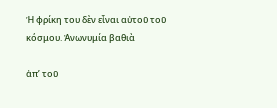Ἡ φρίκη του δὲν εἶναι αὐτοῦ τοῦ κόσμου. Ἀνωνυμία βαθιὰ

ἀπ’ τοῦ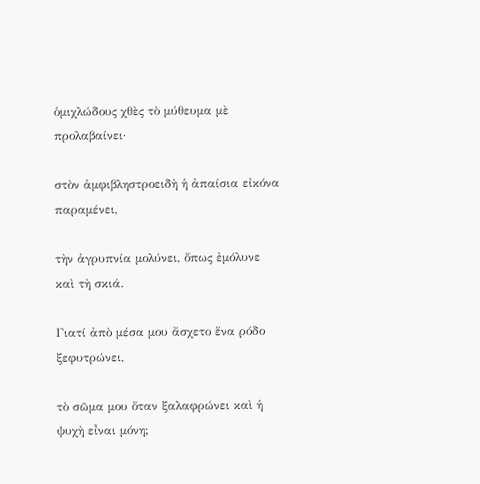ὁμιχλώδους χθὲς τὸ μύθευμα μὲ προλαβαίνει·

στὸν ἀμφιβληστροειδὴ ἡ ἀπαίσια εἰκόνα παραμένει,

τὴν ἀγρυπνία μολύνει, ὅπως ἐμόλυνε καὶ τὴ σκιά.

Γιατί ἀπὸ μέσα μου ἄσχετο ἕνα ρόδο ξεφυτρώνει,

τὸ σῶμα μου ὅταν ξαλαφρώνει καὶ ἡ ψυχὴ εἶναι μόνη;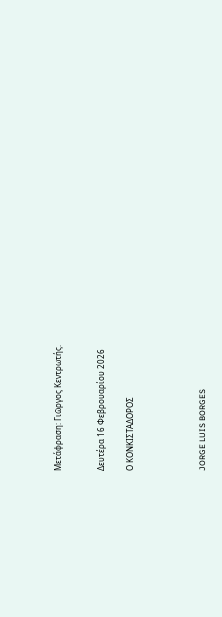Μετάφραση: Γιῶργος Κεντρωτής.


Δευτέρα 16 Φεβρουαρίου 2026

Ο ΚΟΝΚΙΣΤΑΔΟΡΟΣ




JORGE LUIS BORGES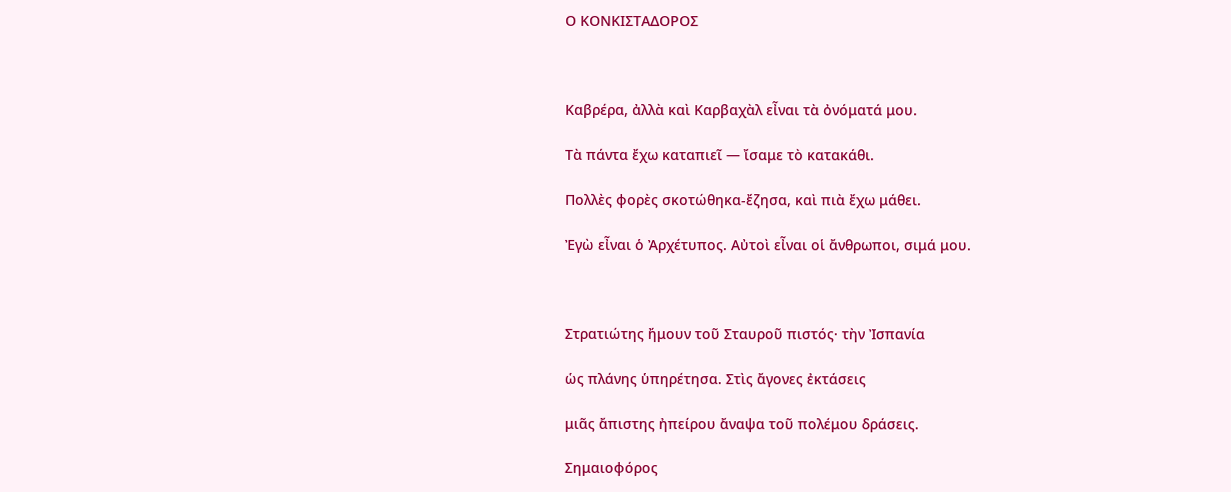Ο ΚΟΝΚΙΣΤΑΔΟΡΟΣ



Καβρέρα, ἀλλὰ καὶ Καρβαχὰλ εἶναι τὰ ὀνόματά μου.

Τὰ πάντα ἔχω καταπιεῖ — ἴσαμε τὸ κατακάθι.

Πολλὲς φορὲς σκοτώθηκα-ἔζησα, καὶ πιὰ ἔχω μάθει.

Ἐγὼ εἶναι ὁ Ἀρχέτυπος. Αὐτοὶ εἶναι οἱ ἄνθρωποι, σιμά μου.



Στρατιώτης ἤμουν τοῦ Σταυροῦ πιστός· τὴν Ἰσπανία

ὡς πλάνης ὑπηρέτησα. Στὶς ἄγονες ἐκτάσεις

μιᾶς ἄπιστης ἠπείρου ἄναψα τοῦ πολέμου δράσεις.

Σημαιοφόρος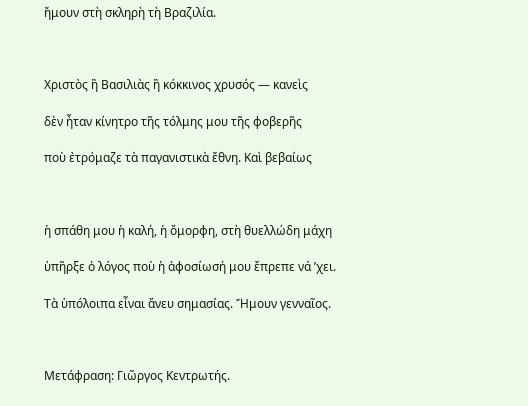ἤμουν στὴ σκληρὴ τὴ Βραζιλία.



Χριστὸς ἢ Βασιλιὰς ἢ κόκκινος χρυσός — κανεὶς

δὲν ἦταν κίνητρο τῆς τόλμης μου τῆς φοβερῆς

ποὺ ἐτρόμαζε τὰ παγανιστικὰ ἔθνη. Καὶ βεβαίως



ἡ σπάθη μου ἡ καλή, ἡ ὄμορφη, στὴ θυελλώδη μάχη

ὑπῆρξε ὁ λόγος ποὺ ἡ ἀφοσίωσή μου ἔπρεπε νά ’χει.

Τὰ ὑπόλοιπα εἶναι ἄνευ σημασίας. Ἤμουν γενναῖος.



Μετάφραση: Γιῶργος Κεντρωτής.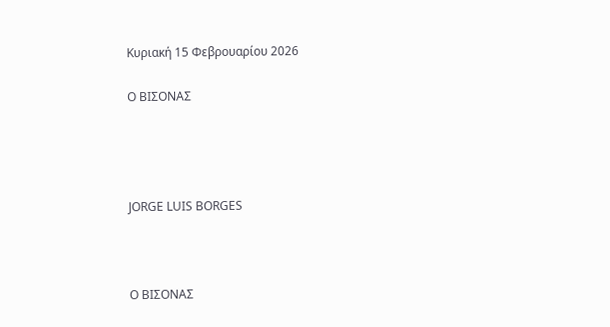Κυριακή 15 Φεβρουαρίου 2026

Ο ΒΙΣΟΝΑΣ




JORGE LUIS BORGES



Ο ΒΙΣΟΝΑΣ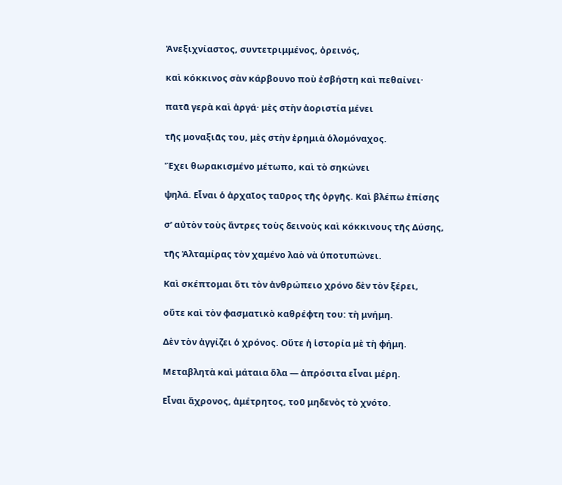Ἀνεξιχνίαστος, συντετριμμένος, ὀρεινός,

καὶ κόκκινος σὰν κάρβουνο ποὺ ἐσβήστη καὶ πεθαίνει·

πατᾶ γερὰ καὶ ἀργά· μὲς στὴν ἀοριστία μένει

τῆς μοναξιᾶς του, μὲς στὴν ἐρημιὰ ὁλομόναχος.

Ἔχει θωρακισμένο μέτωπο, καὶ τὸ σηκώνει

ψηλά. Εἶναι ὁ ἀρχαῖος ταῦρος τῆς ὀργῆς. Καὶ βλέπω ἐπίσης

σ’ αὐτὸν τοὺς ἄντρες τοὺς δεινοὺς καὶ κόκκινους τῆς Δύσης,

τῆς Ἀλταμίρας τὸν χαμένο λαὸ νὰ ὑποτυπώνει.

Καὶ σκέπτομαι ὅτι τὸν ἀνθρώπειο χρόνο δὲν τὸν ξέρει,

οὔτε καὶ τὸν φασματικὸ καθρέφτη του: τὴ μνήμη.

Δὲν τὸν ἀγγίζει ὁ χρόνος. Οὔτε ἡ ἱστορία μὲ τὴ φήμη.

Μεταβλητὰ καὶ μάταια ὅλα — ἀπρόσιτα εἶναι μέρη.

Εἶναι ἄχρονος, ἀμέτρητος, τοῦ μηδενὸς τὸ χνότο.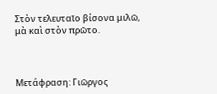Στὸν τελευταῖο βίσονα μιλῶ, μὰ καὶ στὸν πρῶτο.



Μετάφραση: Γιῶργος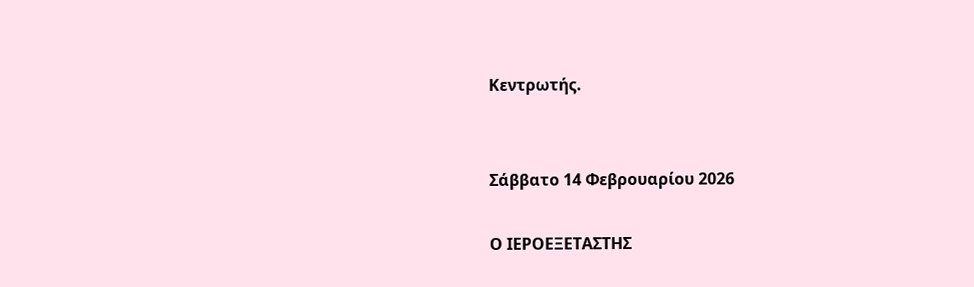Κεντρωτής.


Σάββατο 14 Φεβρουαρίου 2026

Ο ΙΕΡΟΕΞΕΤΑΣΤΗΣ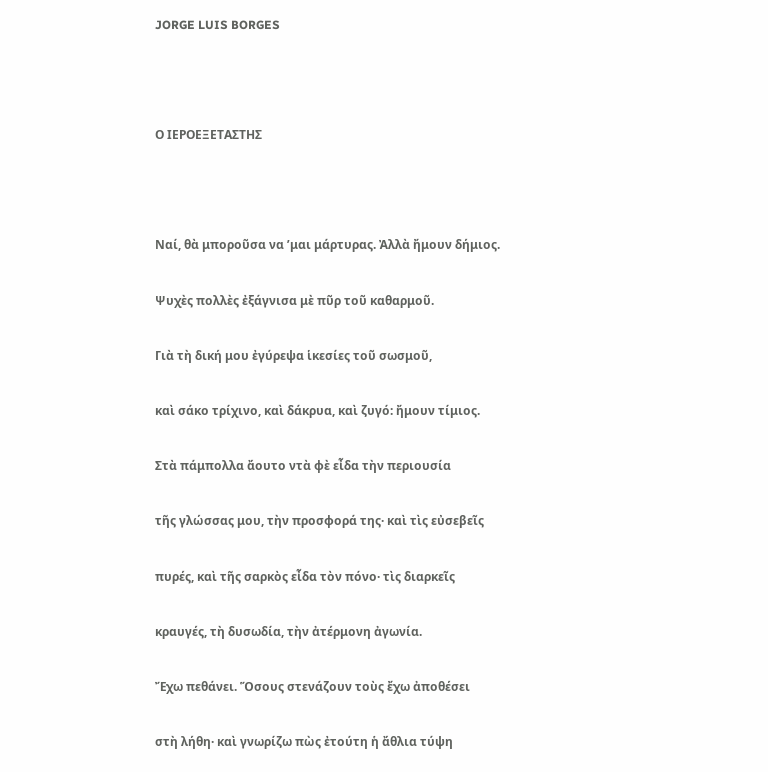JORGE LUIS BORGES



Ο ΙΕΡΟΕΞΕΤΑΣΤΗΣ



Ναί, θὰ μποροῦσα να ’μαι μάρτυρας. Ἀλλὰ ἤμουν δήμιος.

Ψυχὲς πολλὲς ἐξάγνισα μὲ πῦρ τοῦ καθαρμοῦ.

Γιὰ τὴ δική μου ἐγύρεψα ἱκεσίες τοῦ σωσμοῦ,

καὶ σάκο τρίχινο, καὶ δάκρυα, καὶ ζυγό: ἤμουν τίμιος.

Στὰ πάμπολλα ἄουτο ντὰ φὲ εἶδα τὴν περιουσία

τῆς γλώσσας μου, τὴν προσφορά της· καὶ τὶς εὐσεβεῖς

πυρές, καὶ τῆς σαρκὸς εἶδα τὸν πόνο· τὶς διαρκεῖς

κραυγές, τὴ δυσωδία, τὴν ἀτέρμονη ἀγωνία.

Ἔχω πεθάνει. Ὅσους στενάζουν τοὺς ἔχω ἀποθέσει

στὴ λήθη· καὶ γνωρίζω πὼς ἐτούτη ἡ ἄθλια τύψη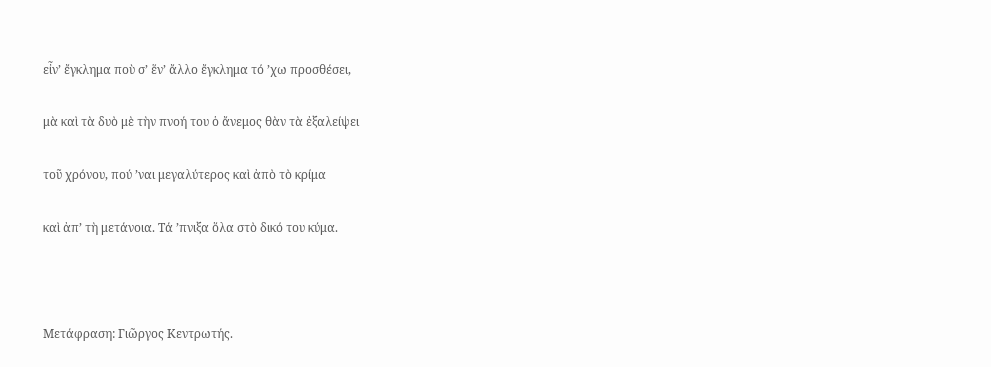εἶν’ ἔγκλημα ποὺ σ’ ἕν’ ἄλλο ἔγκλημα τό ’χω προσθέσει,

μὰ καὶ τὰ δυὸ μὲ τὴν πνοή του ὁ ἄνεμος θὰν τὰ ἐξαλείψει

τοῦ χρόνου, πού ’ναι μεγαλύτερος καὶ ἀπὸ τὸ κρίμα

καὶ ἀπ’ τὴ μετάνοια. Τά ’πνιξα ὅλα στὸ δικό του κύμα.



Μετάφραση: Γιῶργος Κεντρωτής.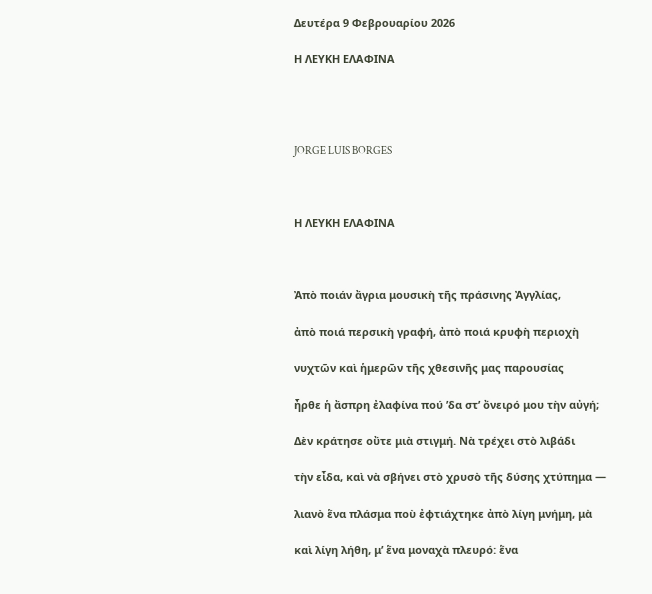Δευτέρα 9 Φεβρουαρίου 2026

Η ΛΕΥΚΗ ΕΛΑΦΙΝΑ




JORGE LUIS BORGES



Η ΛΕΥΚΗ ΕΛΑΦΙΝΑ



Ἀπὸ ποιάν ἄγρια μουσικὴ τῆς πράσινης Ἀγγλίας,

ἀπὸ ποιά περσικὴ γραφή, ἀπὸ ποιά κρυφὴ περιοχὴ

νυχτῶν καὶ ἡμερῶν τῆς χθεσινῆς μας παρουσίας

ἦρθε ἡ ἄσπρη ἐλαφίνα πού ’δα στ’ ὄνειρό μου τὴν αὐγή;

Δὲν κράτησε οὔτε μιὰ στιγμή. Νὰ τρέχει στὸ λιβάδι

τὴν εἶδα, καὶ νὰ σβήνει στὸ χρυσὸ τῆς δύσης χτύπημα —

λιανὸ ἕνα πλάσμα ποὺ ἐφτιάχτηκε ἀπὸ λίγη μνήμη, μὰ

καὶ λίγη λήθη, μ’ ἕνα μοναχὰ πλευρό: ἕνα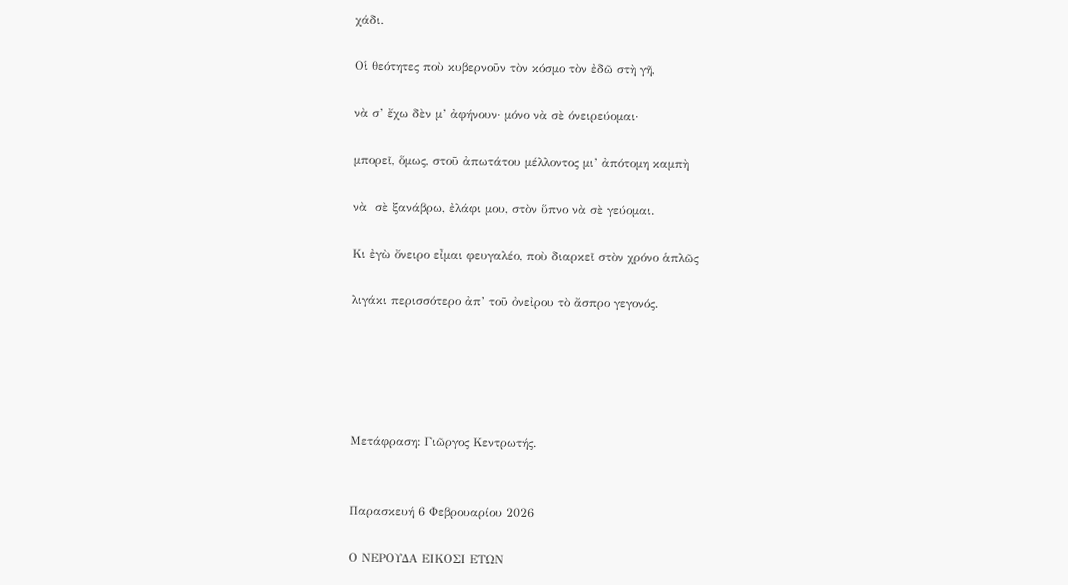χάδι.

Οἱ θεότητες ποὺ κυβερνοῦν τὸν κόσμο τὸν ἐδῶ στὴ γῆ,

νὰ σ’ ἔχω δὲν μ’ ἀφήνουν· μόνο νὰ σὲ όνειρεύομαι·

μπορεῖ, ὅμως, στοῦ ἀπωτάτου μέλλοντος μι’ ἀπότομη καμπὴ

νὰ  σὲ ξανάβρω, ἐλάφι μου, στὸν ὕπνο νὰ σὲ γεύομαι.

Κι ἐγὼ ὄνειρο εἶμαι φευγαλέο, ποὺ διαρκεῖ στὸν χρόνο ἁπλῶς

λιγάκι περισσότερο ἀπ’ τοῦ ὀνεἰρου τὸ ἄσπρο γεγονός.





Μετάφραση: Γιῶργος Κεντρωτής.


Παρασκευή 6 Φεβρουαρίου 2026

Ο ΝΕΡΟΥΔΑ ΕΙΚΟΣΙ ΕΤΩΝ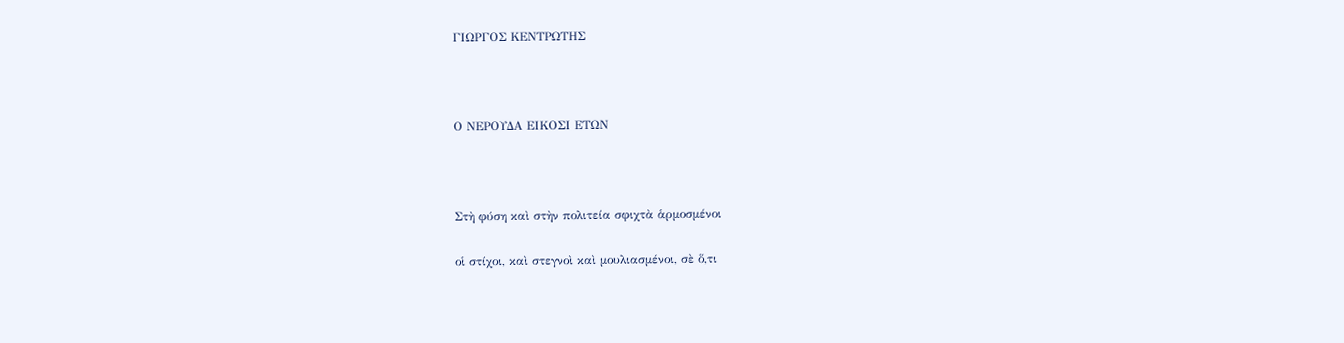ΓΙΩΡΓΟΣ ΚΕΝΤΡΩΤΗΣ



Ο ΝΕΡΟΥΔΑ ΕΙΚΟΣΙ ΕΤΩΝ



Στὴ φύση καὶ στὴν πολιτεία σφιχτὰ ἁρμοσμένοι

οἱ στίχοι, καὶ στεγνοὶ καὶ μουλιασμένοι, σὲ ὅ,τι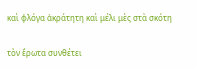καὶ φλόγα ἀκράτητη καὶ μέλι μὲς στὰ σκότη

τὸν ἔρωτα συνθέτει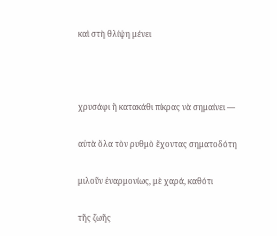καὶ στὴ θλίψη μένει



χρυσάφι ἢ κατακάθι πίκρας νὰ σημαίνει —

αὐτὰ ὅλα τὸν ρυθμὸ ἔχοντας σηματοδότη

μιλοῦν ἐναρμονίως, μὲ χαρά, καθότι

τῆς ζωῆς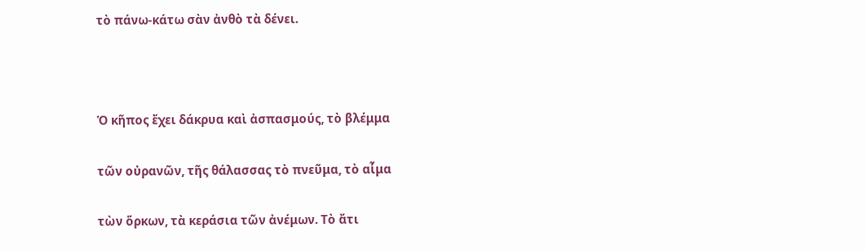τὸ πάνω-κάτω σὰν ἀνθὸ τὰ δένει.



Ὁ κῆπος ἔχει δάκρυα καὶ ἀσπασμούς, τὸ βλέμμα

τῶν οὐρανῶν, τῆς θάλασσας τὸ πνεῦμα, τὸ αἷμα

τὼν ὅρκων, τὰ κεράσια τῶν ἀνέμων. Τὸ ἄτι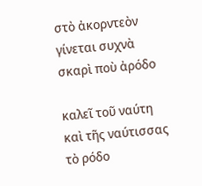στὸ ἀκορντεὸν γίνεται συχνὰ σκαρὶ ποὺ ἀρόδο

καλεῖ τοῦ ναύτη καὶ τῆς ναύτισσας τὸ ρόδο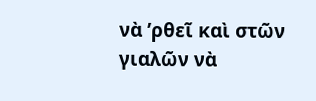νὰ ’ρθεῖ καὶ στῶν γιαλῶν νὰ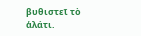βυθιστεῖ τὸ ἁλάτι.